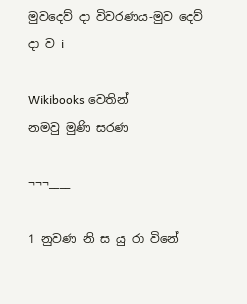මුවදෙව් ‍දා විවරණය-මුව දෙව් දා ව i

Wikibooks වෙතින්
නමවු මුණි සරණ

¬¬¬____

1 නුවණ නි ස යු ‍රා විනේ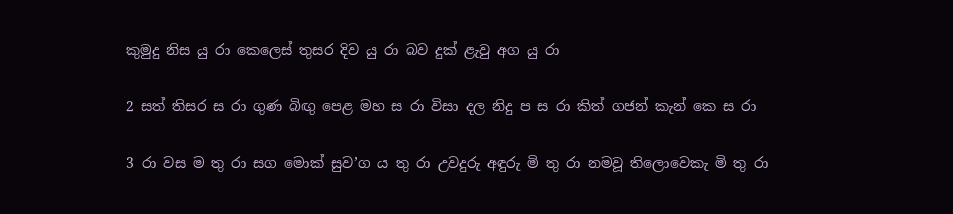කුමුදු නිස යු රා කෙලෙස් තුසර දිව යු රා බව දුක් ළැවු අග යු රා

2 සත් තිසර ස රා ගුණ බිඟු පෙළ මහ ස රා විසා දල නිදු ප ස රා කිත් ගජන් කැන් කෙ ස රා

3 රා වස ම තු රා සග මොක් සුව’ග ය තු රා උවදුරු අඳුරු මි තු‍ රා නමවූ තිලොවෙකැ මි තු රා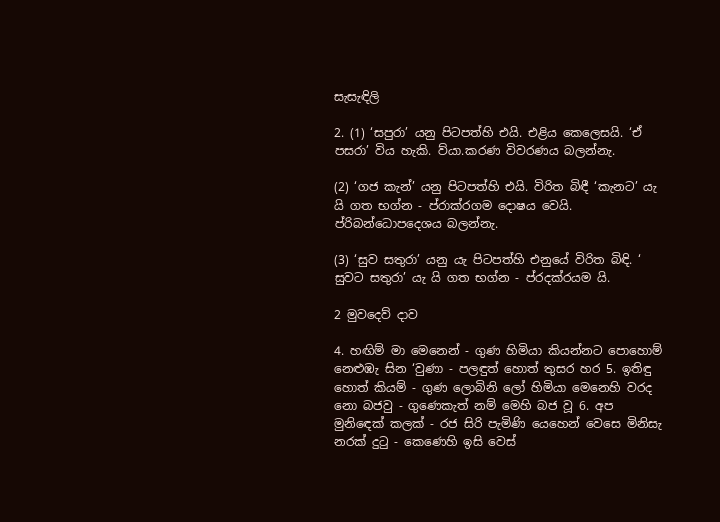සැසැඳිලි

2. (1) ‘සපුරා’ යනු පිටපත්හි එයි. එළිය කෙලෙසයි. ‘ඒ පසරා’ විය හැකි. ව්යා.කරණ විවරණය බලන්නැ.

(2) ‘ගජ කැන්’ යනු පිටපත්හි එයි. විරිත බිඳී ‘කැනට’ යැ යි ගත භග්න - ප්රාක්රගම දොෂය වෙයි. ප්රිබන්ධොපදෙශය බලන්නැ.

(3) ‘සුව සතුරා’ යනු යැ පිටපත්හි එනුයේ විරිත බිඳි. ‘ සුවට සතුරා’ යැ යි ගත භග්න - ප්රදක්රයම යි.

2 මුවදෙව් දාව

4. හඟිම් මා මෙනෙන් - ගුණ හිමියා කියන්නට පොහොම් නෙළුඹැ සින ‘වුණා - පලඳුත් හොත් තුසර හර 5. ඉතිඳු හොත් කියම් - ගුණ ලොබිනි ලෝ හිමියා මෙනෙහි වරද නො බජවු - ගුණෙකැත් නම් මෙහි බජ වූ 6. අප මුනිඳෙක් කලක් - රජ සිරි පැමිණි යෙහෙන් වෙසෙ මිනිසැ නරක් දුටු - කෙණෙහි ඉසි වෙස්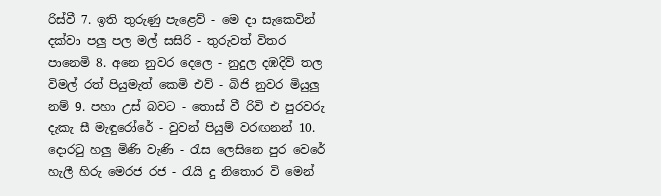රිස්වී 7. ඉති තුරුණු පැළෙව් - මෙ දා සැකෙවින් දක්වා පලු පල මල් සසිරි - තුරුවත් විතර ප‍ානෙමි 8. අනෙ නුවර දෙලෙ - නුදුල දඹදිව් තල විමල් රත් පියුමැත් කෙමි එව් - බිජි නුවර මියුලු නම් 9. පහා උස් බවට - තොස් වී රිවි එ පුරවරු දැකැ සී මැඳුරෝරේ - වුවන් පියුම් වරඟනන් 10. දොරටු හලු මිණි වැණි - රැස ලෙසිනෙ පුර වෙරේ හැලී ‍හිරු මෙරජ රජ - රැයි දු නිතොර වි මෙන්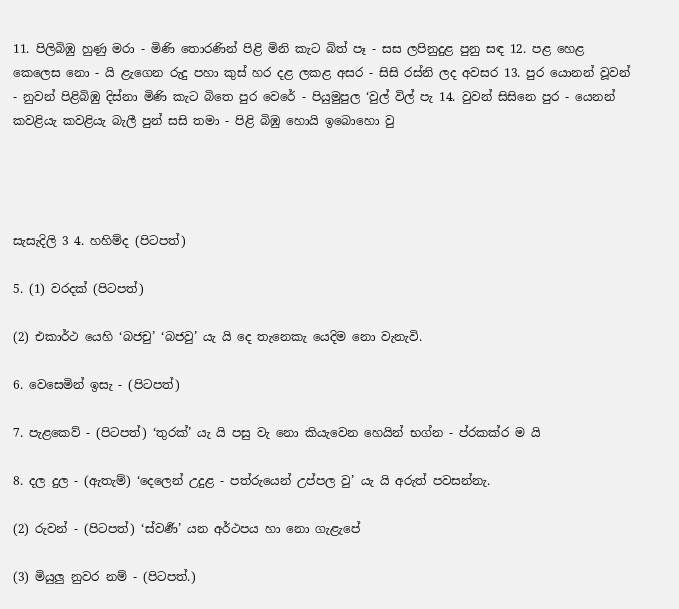11. පිලිබිඹු හුණු මරා - මිණි තොරණින් පිළි මිනි කැට බිත් පෑ - සස ලපිනුදුළ පුනු සඳ 12. පළ හෙළ කෙලෙස නො - යි ළැගෙන රුදු පහා කුස් හර දළ ලකළ අසර - සිසි රස්නි ලද අවසර 13. පුර‍ ‍යොනන් වූවන් - නුවන් පිළිබිඹු දිස්නා මිණි කැට බිතෙ පුර වෙරේ - පියුමුපුල ‘වුල් විල් පැ 14. වුවන් සිසිනෙ පුර - යෙනන් කවළියැ කවළියැ බැලී පුන් සසි තමා - පිළි බිඹු හොයි ඉබොහො වු




සැසැදිලි 3 4. හහිම්ද (පිටපත්)

5. (1) වරදක් (පිටපත්)

(2) එකාර්ථ යෙහි ‘බජචු’ ‘බජවු’ යැ යි දෙ තැනෙකැ යෙදිම නො වැනැවි.

6. වෙසෙමින් ඉසැ - (පිටපත්)

7. පැළකෙව් - (පිටපත්) ‘තුරක්’ යැ යි පසු වැ නො කියැවෙන හෙයින් භග්න - ප්රකක්ර ම යි

8. දල දුල - (ඇතැම්) ‘දෙලෙන් උදුළ - පත්රුයෙන් උප්පල වු’ යැ යි අරුත් පවසන්නැ.

(2) රුවන් - (පිටපත්) ‘ස්වණර්‍’ යන අර්ථපය හා නො ගැළැපේ

(3) මියුලු නුවර නම් - (පිටපත්.)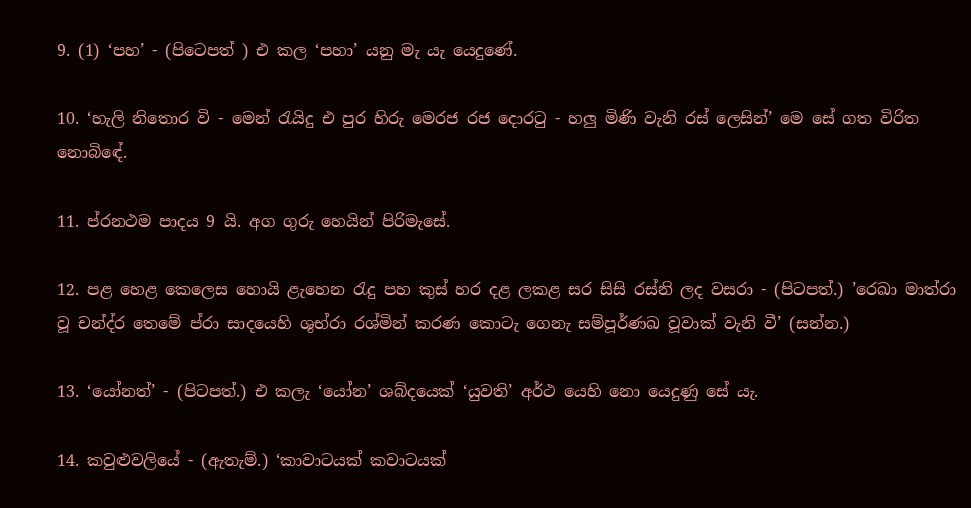9. (1) ‘පහ’ - (පිටෙපත් ) එ කල ‘පහා’ යනු මැ යැ යෙදුණේ.

10. ‘හැලි නිතොර වි - මෙන් රැයිදු එ පුර හිරු මෙරජ රජ දොරටු - හලු මිණි වැනි රස් ලෙසින්’ මෙ සේ ගත විරිත නොබි‍ඳේ.

11. ප්රනථම පාදය 9 යි. අග ගුරු හෙයින් පිරිමැසේ.

12. පළ හෙළ කෙලෙස හොයි ළැහෙන රැදු පහ කුස් හර දළ ලකළ සර සිසි රස්නි ලද වසරා - (පිටපත්.) ’රෙඛා මාත්රා වූ චන්ද්ර තෙමේ ප්රා සාදයෙහි ශුභ්රා රශ්මින් කරණ කොටැ ගෙනැ සම්පූර්ණඛ වූවාක් ‍වැනි වී’ (සන්න.)

13. ‘යෝනත්’ - (පිටපත්.) එ කලැ ‘යෝන’ ශබ්දයෙක් ‘යුවති’ අර්ථ යෙහි නො යෙදුණු සේ යැ.

14. කවුළුවලියේ - (ඇතැම්.) ‘කාවාටයක් කවාටයක්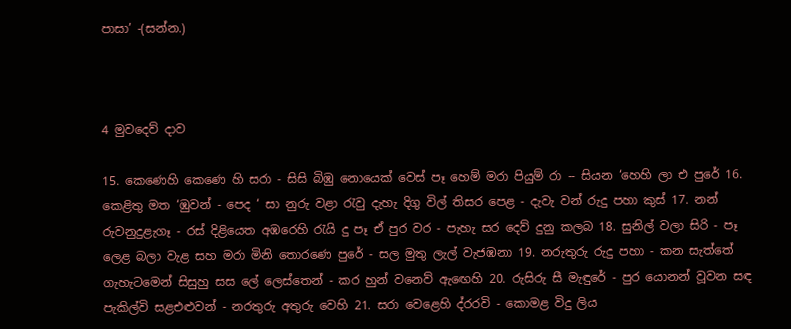පාසා’ -(සන්න.)



4 මුවදෙව් දාව

15. කෙණෙහි කෙණෙ හි සරා - සිසි බිඹු නොයෙක්‍ වෙස් පෑ හෙම් මරා පියුම් රා -- සියන ‘හෙහි ලා එ පුරේ 16. කෙළිතු මත ‘ඹුවන් - පෙද ‘ සා නුරු වළා රැවු දැහැ දිගු විල් තිසර පෙළ - දැවැ වන් රුදු පහා කුස් 17. නන් රුවනුදුළැගෑ - රස් දිළියෙත අඹරෙහි රැයි දු පෑ ඒ පුර වර - පැහැ සර දෙව් දුනු කලබ 18. සුනිල් වලා සිරි - පෑ ලෙළ බලා වැළ සහ මරා මිනි තොරණෙ පුරේ - සල මුතු ලැල් වැජඹනා 19. නරුතුරු රුදු පහා - කන සැත්තේ ගැහැටමෙන් සිසුහු සස ලේ ලෙස්තෙන් - කර හුන් වනෙව් ඇඟෙහි 20. රුසිරු සී මැඳුරේ - පුර යොනන් වූවන සඳ පැකිල්වි සළඑළුවන් - නරතුරු අතුරු වෙහි 21. සරා වෙළෙහි ද්රරවි - කොමළ විදු ලිය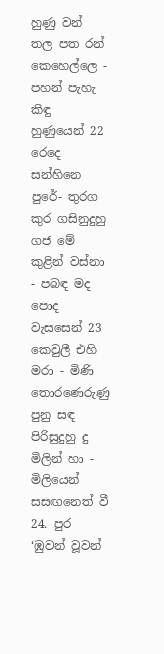හුණු වන් තල පත රන් කෙහෙල්ලෙ - පහන් පැහැ කිඳු හුණුයෙන් 22 රෙදෙ සන්හිනෙ පුරේ- තුරග කුර ගසිනුදුහු ගජ මේ කුළින් වස්නා - පබඳ මද පොද වැසසෙන් 23 කෙවුලී එහි මරා - මිණි තොරණෙරුණු පුනු සඳ පිරිසුදුහු දු මිලින් හා - මිලියෙන් සසඟනෙත් වී 24. පුර ‘ඹුවන් වූවන්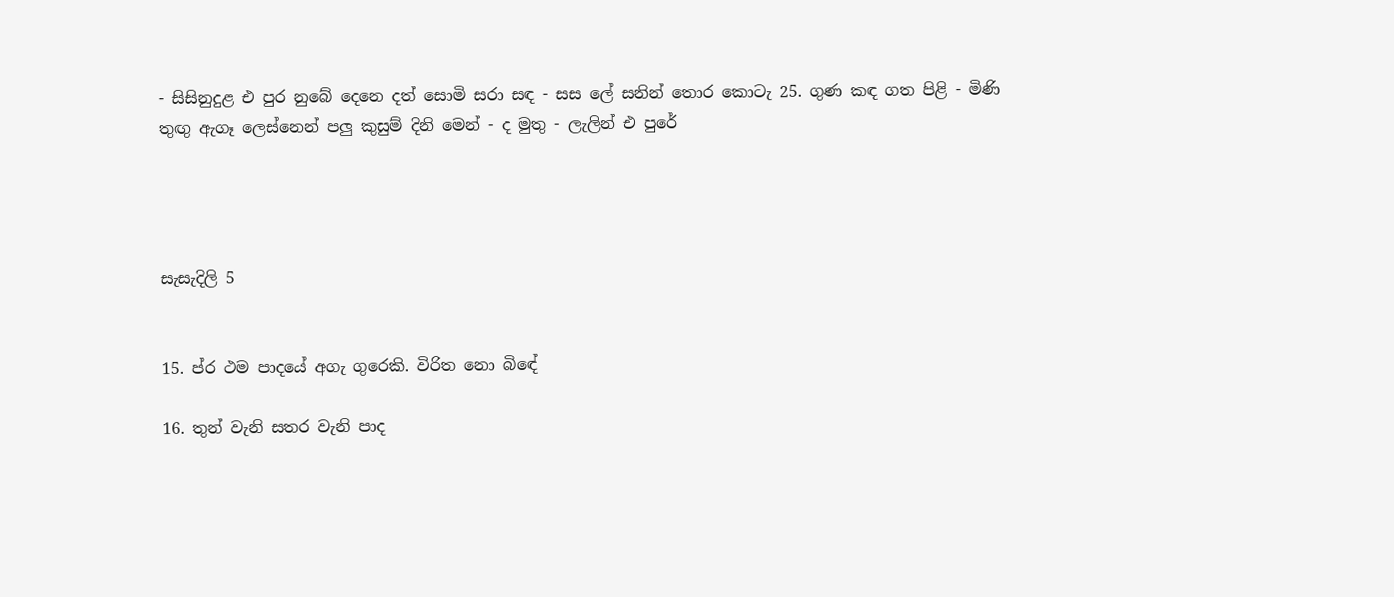- සිසිනුදුළ එ පුර නුබේ දෙනෙ දත් සොමි සරා සඳ - සස ලේ සනින් තොර කොටැ 25. ගුණ කඳ ගත පිළි - මිණි තුඟු ඇගෑ ලෙස්නෙන් පලු කුසුම් දිනි මෙන් - ද මුතු - ලැලින් එ පුරේ




සැසැදිලි 5


15. ප්ර ථම පාදයේ අගැ ගුරෙකි. විරිත නො බිඳේ

16. තුන් වැනි සතර වැනි පාද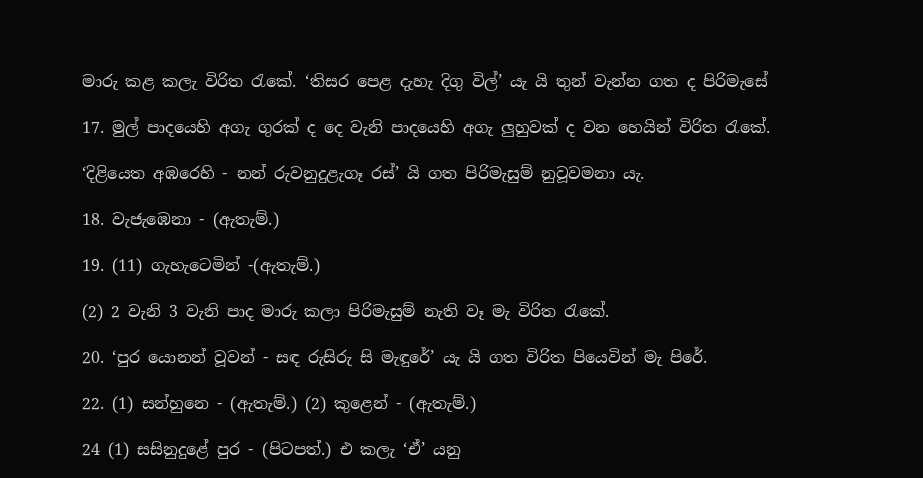මාරු කළ කලැ විරිත රැකේ. ‘තිසර පෙළ දැහැ දිගු විල්’ යැ යි තුන් වැන්න ගත ද පිරිමැසේ

17. මුල් පාදයෙහි අගැ ගුරක් ද දෙ වැනි පාදයෙහි අගැ ලුහුවක් ද වන හෙයින් විරිත රැකේ.

‘දිළියෙත අඹරෙහි - නන් රුවනුදුළැගෑ රස්’ යි ගත පිරිමැසුම් නුවූවමනා යැ.

18. වැජැඹෙනා - (ඇතැම්.)

19. (11) ගැහැටෙමින් -(ඇතැම්.)

(2) 2 වැනි 3 වැනි පාද මාරු කලා පිරිමැසුම් නැති වෑ මැ විරිත රැකේ.

20. ‘පුර යොනන් වූවන් - සඳ රුසිරු සි මැඳුරේ’ යැ යි ගත විරිත පියෙවින් මැ පිරේ.

22. (1) සන්හුනෙ - (ඇතැම්.) (2) කුළෙන් - (ඇතැම්.)

24 (1) සසිනුදුළේ පුර - (පිටපත්.) එ කලැ ‘ඒ’ යනු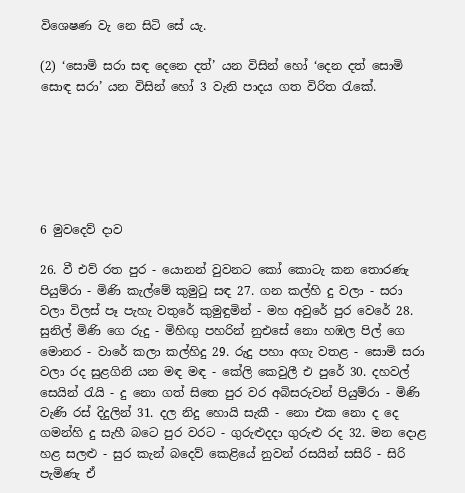විශෙෂණ වැ නෙ සිටි සේ යැ.

(2) ‘සොමි සරා සඳ දෙනෙ දත්’ යන විසින් හෝ ‘දෙන දත් සොමි සොඳ සරා’ යන විසින් හෝ 3 වැනි පාදය ගත විරිත රැකේ.






6 මුවදෙව් දාව

26. වී එව් රත පුර - යොනන් වුවනට කෝ කොටැ කන තොරණැ පියුම්රා - මිණි කැල්මේ කුමුටු සඳ 27. ගන කල්හි දු වලා - සරා වලා විලස් පෑ පැහැ වතුරේ කුමුඳුමින් - මහ අවුරේ පුර වෙරේ 28. සුනිල් මිණි ගෙ රුදු - මිහිඟු පහරින් නුඑසේ නො හඹල පිල් ගෙ මොනර - වාරේ කලා කල්හිදු 29. රුදු පහා අගැ වතළ - සොමි සරා වලා රද සුළගිනි යන මඳ මඳ - කේලි කෙවුලී එ පුරේ 30. දහවල් සෙයින් රැයි - දු නො ගත් සිතෙ පුර වර අබිසරුවන් පියුම්රා - මිණි වැණි රස් දිදුලින් 31. දල නිදු හොයි සැකී - නො එක නො ද දෙ ගමන්හි දු සැහී බටෙ පුර වරට - ගුරුළුදදා ගුරුළු රද 32. මන දොළ හළ සලළු - සුර කැන් බදෙව් කෙළියේ නුවන් රසයින් සසිරි - සිරි පැමිණැ ඒ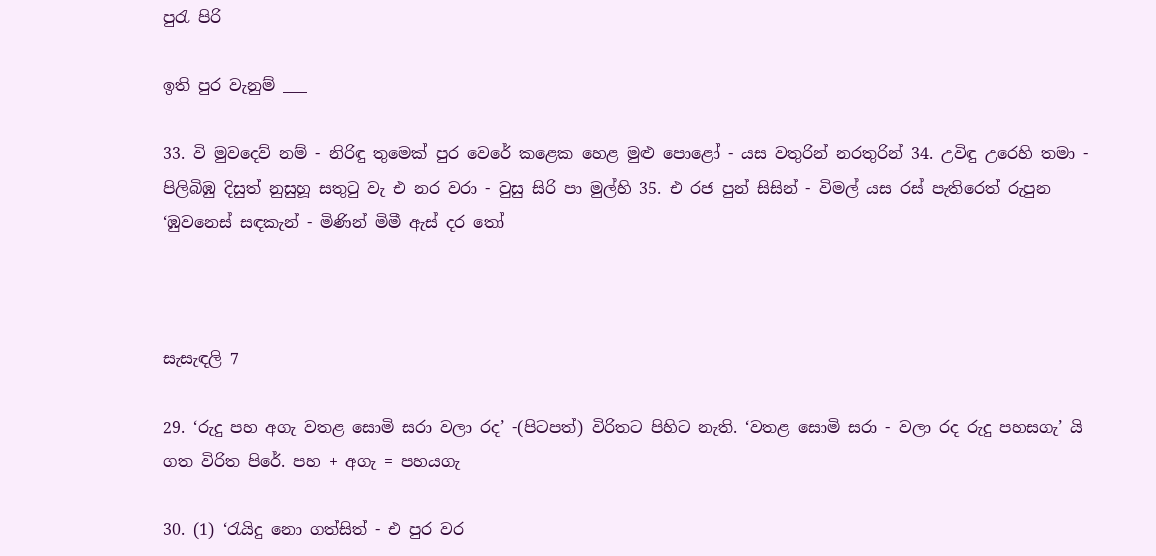පුරැ පිරි

ඉති පුර වැනුම් ___

33. වි මුවදෙව් නම් - නිරිඳු තුමෙක් පුර වෙරේ කළෙක හෙළ මුළු පොළෝ - යස වතුරින් නරතුරින් 34. උවිඳු උරෙහි තමා - පිලිබිඹු දිසුත් නුසුහූ සතුටු වැ එ නර වරා - වුසු සිරි පා මුල්හි 35. එ රජ පුන් සිසින් - විමල් යස රස් පැතිරෙත් රුපුන ‘ඹුවනෙස් සඳකැන් - මිණින් මිමී ඇස් දර තෝ



සැසැඳලි 7

29. ‘රුදු පහ අගැ වතළ සොමි සරා වලා රද’ -(පිටපත්) විරිතට පිහිට නැති. ‘වතළ සොමි සරා - වලා රද රුදු පහසගැ’ යි ගත විරිත ‍පිරේ. පහ + අගැ = පහයගැ

30. (1) ‘රැයිදු නො ගත්සිත් - එ පුර වර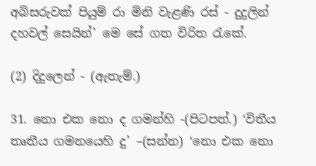අබිසරුවක් පියුම් රා මිනි වැළණි රස් - දුදුලින් දහවල් සෙයින්’ මෙ සේ ගත විරිත රැකේ.

(2) දිදුලෙන් - (ඇතැම්.)

31. නො එක නො ද ගමන්හි -(පිටපත්.) ‘විතීය තෘතීය ගමනයෙහි දු’ –(සන්න) ‘නො එක නො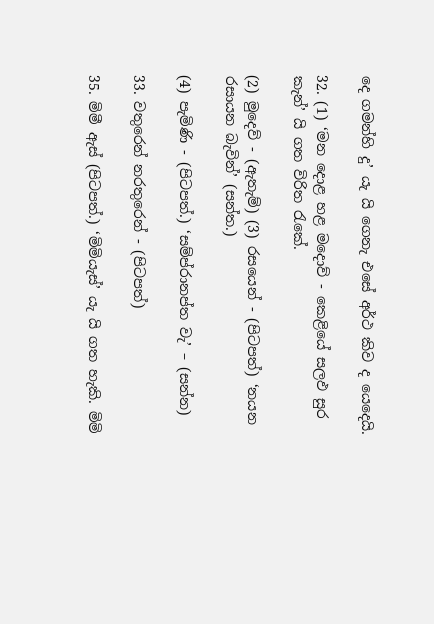දෙ ගමන්හි දු’ යැ යි ගෙනැ එසේ අර්ථ කිව ද යෙදෙයි.

32. (1) ‘මන දොළ හළ මදොව් - කෙළියේ සලඵ සුර කැන්’ යි ගත විරිත රැකේ.

(2) මුදෙව් - (ඇතැම්) (3) රසයෙන් - (පිටපත්) ‘නයන රසායන බැවින්’ (සන්ත.)

(4) පැමිණි - (පිටපත්.) ‘සම්ප්රානප්ත වැ’ – (සන්න)

33. වතුරෙන් නරතුරෙන් - (පිටපත්)

35. මිමී ඇස් (පිටපත්.) ‘මිමියැස්’ යැ යි ගත හැකි. මිමි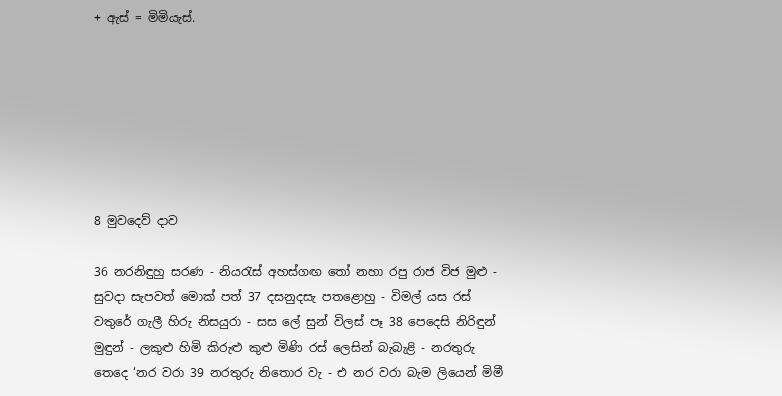+ ඇස් = මිමියැස්.







8 මුවදෙව් දාව

36 නරනිඳුහු සරණ - නියරැස් අහස්ගඟ තෝ නහා රපු රාජ විජ මුළු - සුවදා සැපවත් මොක් පත් 37 දසනුදසැ පතළොහු - විමල් යස රස් වතුරේ ගැලී හිරු නිසයුරා - සස ලේ සුන් විලස් පෑ 38 පෙදෙසි නිරිඳුන් මුඳුන් - ලකුළු හිමි කිරුළු කුළු මිණි රස් ලෙසින් බැබැළි - නරතුරු තෙදෙ ‘නර වරා 39 නරතුරු නිතොර වැ - එ නර වරා බැම ලියෙන් මිමී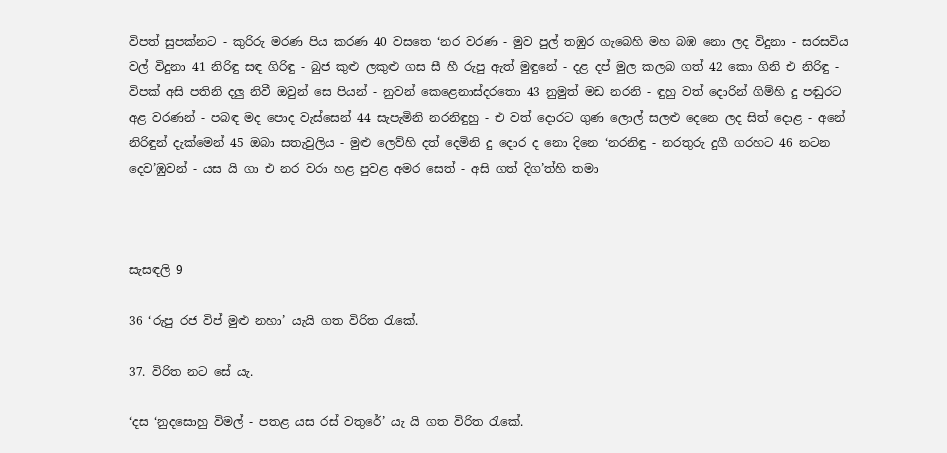විපත් සුපක්නට - කුරිරු මරණ පිය කරණ 40 වසතෙ ‘නර වරණ - මුව පුල් තඹුර ගැබෙහි මහ බඹ නො ලද විදුනා - සරසවිය වල් විදුනා 41 නිරිඳු සඳ ගිරිඳු - බුජ කුළු ලකුළු ගස සී හී රුපු ඇත් මුඳුනේ - දළ දප් මුල කලබ ගත් 42 කො ගිනි එ නිරිඳු - විපක් අසි පතිනි දලු නිවී ඔවුන් සෙ පියන් - නුවන් කෙළෙනාස්දරතො 43 නුමුත් මඩ නරනි - ඳුහු වත් දොරින් ගිම්හි දු පඬුරට අළ වරණන් - පබඳ මද පොද වැස්සෙන් 44 සැපැමිනි නරනිඳුහු - එ වත් දොරට ගුණ ලොල් සලළු දෙනෙ ලද සිත් දොළ - අනේ නිරිඳුන් දැක්මෙන් 45 ඔබා සතැවුලිය - මුළු ලෙව්හි දත් දෙමිනි දු දොර ද නො දිනෙ ‘නරනිඳු - නරතුරු දුගී ගරහට 46 නටන දෙව’ඹුවන් - යස යි ගා එ නර වරා හළ පුවළ අමර සෙත් - අසි ගත් දිග’ත්හි තමා



සැසඳලි 9

36 ‘රුපු රජ විප් මුළු නහා’ යැයි ගත විරිත රැකේ.

37. විරිත නට සේ යැ.

‘දස ‘නුදසොහු විමල් - පතළ යස රස් වතුරේ’ යැ යි ගත විරිත රැකේ.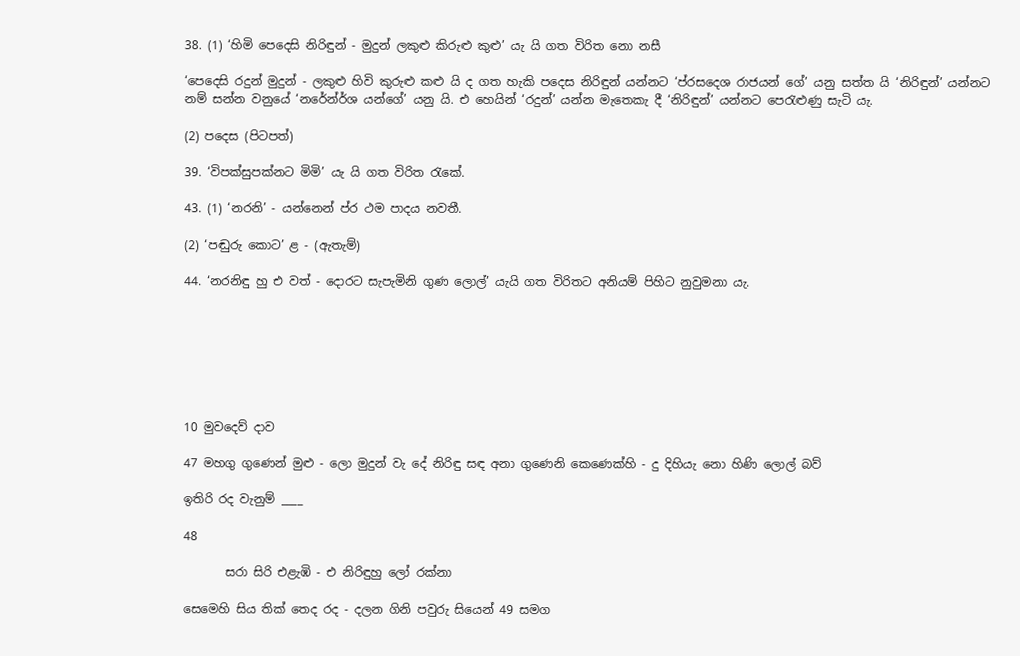38. (1) ‘හිමි පෙදෙසි නිරිඳුන් - මුදුන් ලකුළු කිරුළු කුළු’ යැ යි ගත විරිත නො නසී

‘පෙදෙසි රදුන් මුදුන් - ලකුළු හිවි කුරුළු කළු යි ද ගත හැකි පදෙස නිරිඳුන් යන්නට ‘ප්රසදෙශ රාජයන් ගේ’ යනු සත්ත යි ‘නිරිඳුන්’ යන්නට නම් සන්න වනුයේ ‘නරේන්ර්ශ යන්ගේ’ යනු යි. එ හෙයින් ‘රදුන්’ යන්න මැතෙකැ දී ‘නිරිඳුන්’ යන්නට පෙරැළුණු සැටි යැ.

(2) පදෙස (පිටපත්)

39. ‘විපක්සුපක්නට මිමි’ යැ යි ගත විරිත රැකේ.

43. (1) ‘නරනි’ - යන්නෙන් ප්ර ථම පාදය නවතී.

(2) ‘පඬුරු කොට’ ළ - (ඇතැම්)

44. ‘නරනිඳු හු එ වත් - දොරට සැපැමිනි ගුණ ‍ලොල්’ යැයි ගත විරිතට අනියම් පිහිට නුවුමනා යැ.







10 මුවදෙව් දාව

47 මහගු ගුණෙන් මුළු - ලො මුදුන් වැ දේ නිරිඳු සඳ අනා ගුණෙනි කෙණෙක්හි - දු දිහියැ නො හිණි ලොල් බව්

ඉතිරි රද වැනුම් ____

48

       සරා සිරි එළැඹි - එ නිරිඳුහු ලෝ රක්නා

සෙමෙහි සිය තික් තෙද රද - දලන ගිනි පවුරු සියෙන් 49 සමග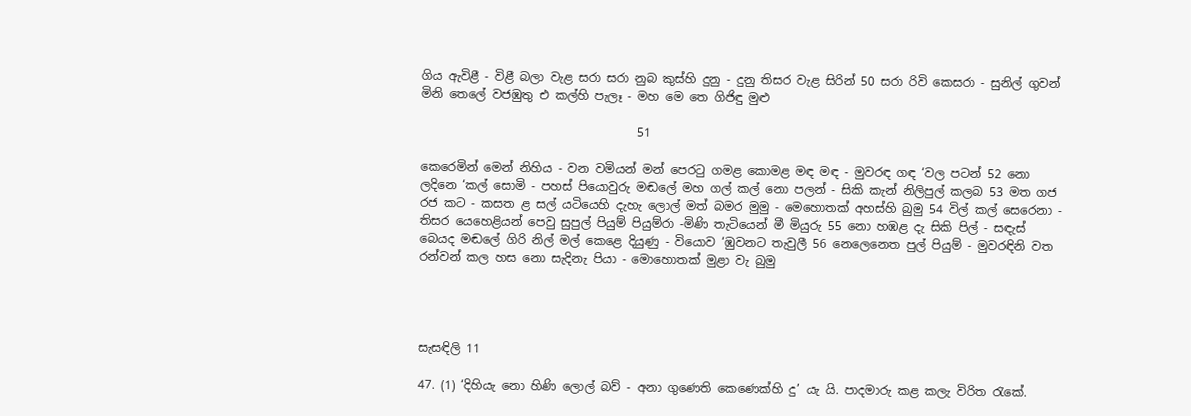ගිය ඇවිළී - විළී බලා වැළ සරා සරා නුබ කුස්හි දුනු - දුනු තිසර වැළ සිරින් 50 සරා රිවි කෙසරා - සුනිල් ගුවන් මිනි තෙලේ වජඹුතු එ කල්හි පැලෑ - මහ මෙ තෙ ගිජිඳු මුළු

                                    51

කෙරෙමින් මෙන් නිහිය - වන වමියන් මන් පෙරටු ගමළ කොමළ මඳ මඳ - මුවරඳ ගඳ ‘වල පටන් 52 නො ලදිනෙ ‘කල් සොමි - පහස් ‍පියොවුරු මඬලේ මහ ගල් කල් නො පලන් - සිකි කැන් නිලිපුල් කලබ 53 මත ගජ රජ කට - කසත ළ සල් යටියෙහි දැහැ ලොල් මත් බමර මුමු - මෙහොතක් අහස්හි බුමු 54 විල් කල් සෙරෙනා - තිසර යෙහෙළියන් පෙවු සුපුල් පියුම් පියුම්රා -මිණි තැටියෙන් මී මියුරු 55 නො හඹළ දැ සිකි පිල් - සඳැස් බෙයද මඬලේ ගිරි නිල් මල් කෙළෙ දියුණු - වියොව ‘ඹුවනට තැවුලී 56 නෙලෙනෙත පුල් පියුම් - මුවරඳිනි වත රන්වන් කල හස නො සැදිනැ පියා - මොහොතක් මුළා වැ බුමු




සැසඳිලි 11

47. (1) ‘දිහියැ නො හිණි ලොල් බව් - අනා ගුණෙති කෙණෙක්හි දු’ යැ යි. පාදමාරු කළ කලැ විරිත රැකේ.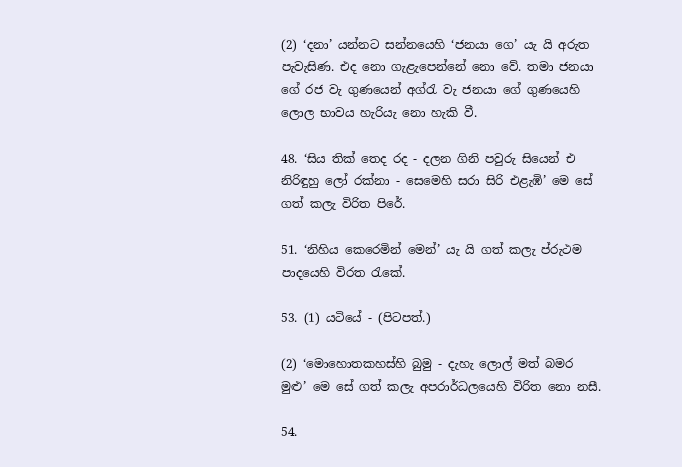(2) ‘දනා’ යන්නට සන්නයෙහි ‘ජනයා ගෙ’ යැ යි අරුත පැවැසිණ. එද නො ගැළැපෙන්නේ නො වේ. තමා ජනයා ගේ රජ වැ ගුණයෙන් අග්රැ වැ ජනයා ගේ ගුණයෙහි ලොල භාවය හැරියැ නො හැකි‍ වී.

48. ‘සිය තික් තෙද රද - දලන ගිනි පවුරු සියෙන් එ නිරිඳුහු ලෝ රක්නා - සෙමෙහි සරා සිරි එළැ‍ඹි’ මෙ සේ ගත් කලැ විරිත පිරේ.

51. ‘නිහිය කෙරෙමින් මෙන්’ යැ යි ගත් කලැ ප්රුථම පාදයෙහි විරත රැකේ.

53. (1) යටියේ - (පිටපත්.)

(2) ‘මොහොතකහස්හි බුමු - දැහැ ලොල් මත් බමර මුළු’ මෙ සේ ගත් කලැ අපරාර්ධලයෙහි විරිත නො නසී.

54.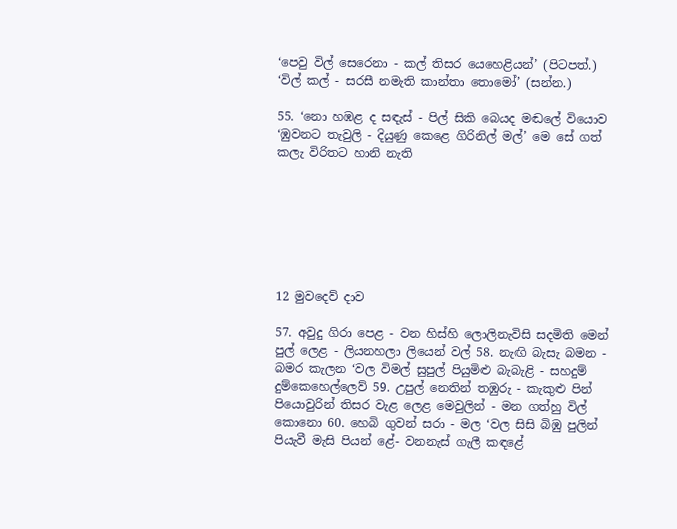‘පෙවු විල් සෙරෙනා - කල් තිසර යෙහෙළියන්’ (පිටපත්.) ‘විල් කල් - සරසී නමැති කාන්තා තොමෝ’ (සන්න.)

55. ‘නො හඹළ ද සඳැස් - පිල් සිකි බෙයද මඬලේ වියොව ‘ඹුවනට තැවුලි - දියුණු කෙළෙ ගිරිනිල් මල්’ මෙ සේ ගත් කලැ විරිතට හානි නැති







12 මුවදෙව් දාව

57. අවුදු ගිරා පෙළ - වන හිස්හි ලොලිනැවිසි සදමිති මෙන් පුල් ලෙළ - ලියනහලා ලියෙන් වල් 58. නැඟි බැසැ බමන - බමර කැලන ‘වල විමල් සුපුල් පියුමිළු බැබැළි - සහදුම් දුම්කෙහෙල්ලෙව් 59. උපුල් නෙතින් තඹුරු - කැකුළු පින් ‍ පියොවුරින් තිසර වැළ ලෙළ මෙවුලින් - මන ගත්හු විල් කොනො 60. හෙබි ගුවන් සරා - මල ‘වල සිසි බිඹු පුලින් පියැවී මැසි පියන් ළේ- වනනැස් ගැලී කඳළේ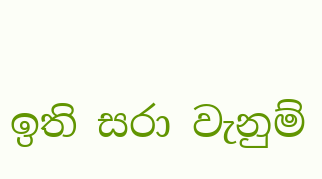ඉති සරා වැනුම්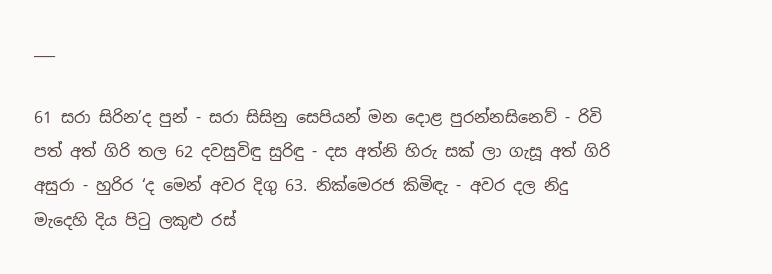___

61 සරා සිරින’ද පුන් - සරා සිසිනු සෙපියන් මන දොළ පුරන්නසිනෙව් - රිවි පත් අත් ගිරි තල 62 දවසුවිඳු සුරිඳු - දස අත්නි හිරු සක් ලා ගැසූ අත් ගිරි අසුරා - හුරිර ‘ද මෙන් අවර දිගු 63. නික්මෙරජ කිමිඳැ - අවර දල නිදු මැදෙහි දිය පිටු ලකුළු රස්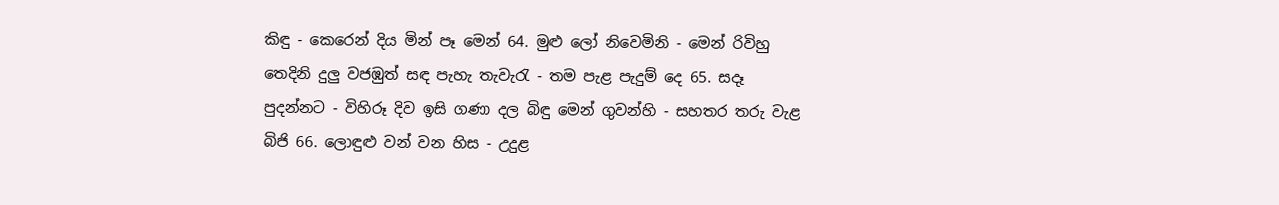කිඳු - කෙරෙන් දිය මින් පෑ මෙන් 64. මුළු ලෝ නිවෙමිනි - මෙන් රිවිහු තෙදිනි දුලු වජඹුත් සඳ පැහැ තැවැරැ - තම පැළ පැදුම් දෙ 65. සදෑ පුදන්නට - විහිරූ දිව ඉසි ගණා දල බිඳු මෙන් ගුවන්හි - සහතර තරු වැළ බිජි 66. ලොඳුළු වන් වන හිස - උදුළ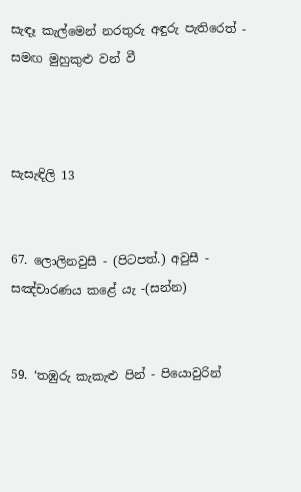සැඳෑ කැල්මෙන් නරතුරු අඳුරු පැතිරෙත් - සමඟ මුහුකුළු වන් වී



සැසැඳිලි 13


67. ලොලිනවුසී - (පිටපත්.) අවුසී - සඤ්චාරණය කළේ යැ -(සන්න)


59. ‘තඹුරු කැකැළු පින් - පියොවුරින්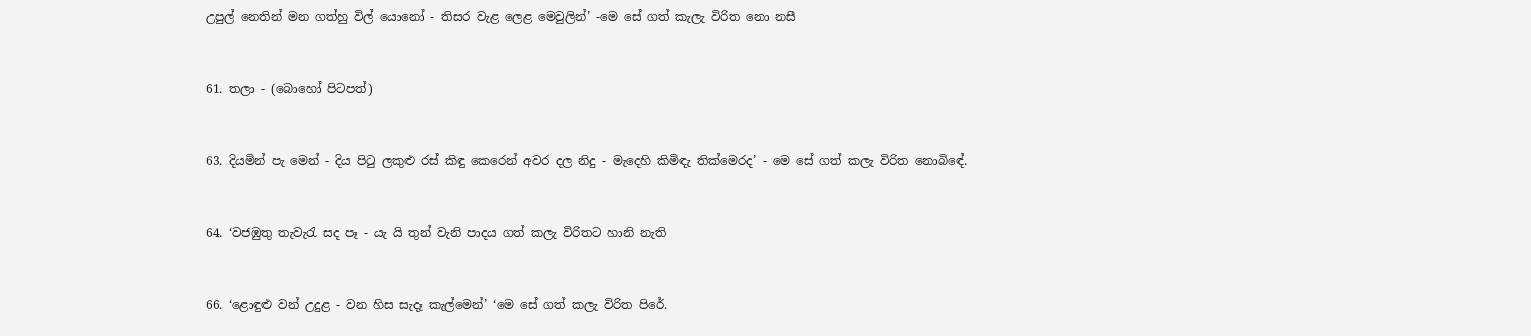උපුල් නෙතින් මන ගත්හු විල් යොනෝ - තිසර වැළ ලෙළ මෙවුලින්’ -මෙ සේ ගත් කැලැ විරිත නො නසී


61. තලා - (බොහෝ පිටපත්)


63. දියමින් පැ මෙන් - දිය පිටු ලකුළු රස් කිඳු කෙරෙන් අවර දල නිදු - මැදෙහි කිමිඳැ තික්මෙරද’ - මෙ සේ ගත් කලැ විරිත නොබිඳේ.


64. ‘වජඹුතු තැවැරැ සද පෑ - යැ යි තුන් වැනි පාදය ගත් කලැ විරිතට හානි නැති


66. ‘ළොඳුළු වන් උදුළ - වන හිස සැදෑ කැල්මෙන්’ ‘මෙ සේ ගත් කලැ විරිත පිරේ.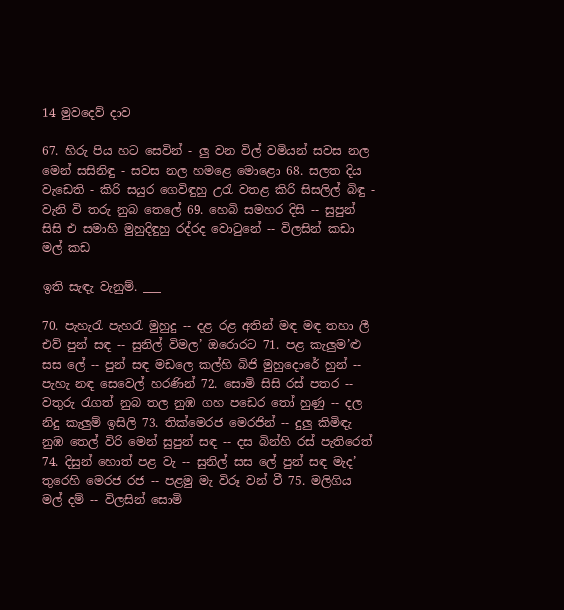14 මුවදෙව් දාව

67. හිරු පිය හට සෙවින් - ලු වන විල් වමියන් සවස නල මෙන් සසිනිඳු - සවස නල හ‍මළෙ මොළො 68. සලත දිය වැඩෙති - කිරි සයුර ගෙවිඳුහු උරැ වතළ කිරි සිසලිල් බිඳු - වැනි වි තරු නුබ තෙලේ 69. හෙබි සමහර දිසි -- සුපුන් සිසි එ සමාහි මුහුදිඳුහු රද්රද වොටුනේ -- විලසින් කඩා මල් කඩ

ඉති සැඳැ වැනුම්. ___

70. පැහැරැ පැහරැ මුහුදු -- දළ රළ අතින් මඳ මඳ තහා ලී එව් පුන් සඳ -- සුනිල් විමල’ ඔරොරට 71. පළ කැලුම’ළු සස ලේ -- පුන් සඳ මඩලෙ කල්හි බිජි මුහුදොරේ හුන් -- පැහැ නඳ සෙවෙල් හරණින් 72. සොමි සිසි රස් පතර -- වතුරු රැගත් නුබ තල නුඹ ගහ පඩෙර තෝ හුණු -- දල නිදු කැලුම් ඉසිලි 73. තික්මෙරජ මෙරජින් -- දුලු කිමිඳැ නුඹ තෙල් විරි මෙන් සුපුන් සඳ -- දස බින්හි රස් පැතිරෙත් 74. දිසුන් හොත් පළ වැ -- සුනිල් සස ලේ පුන් සඳ මැද’ තුරෙහි මෙරජ රජ -- පළමු මැ විරූ වන් වී 75. මලිගිය මල් දම් -- විලසින් සොමි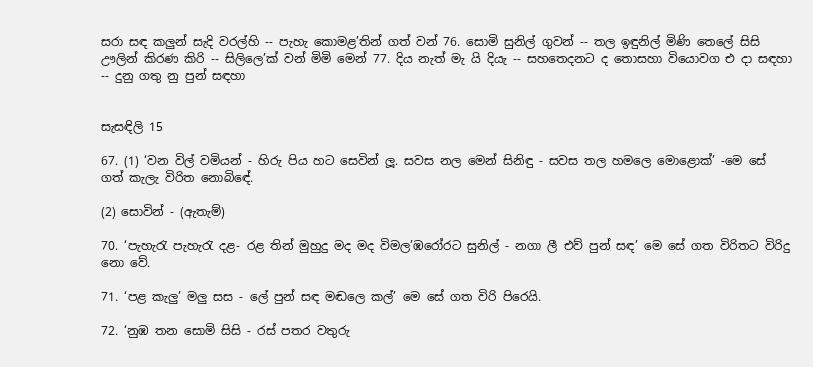සරා සඳ කලුන් සැදි වරල්හි -- පැහැ කොමළ’තින් ගත් වන් 76. සොමි සුනිල් ගුවන් -- තල ඉඳුනිල් මිණි තෙලේ සිසි ඌලින් කිරණ කිරි -- සිලිලෙ’ක් වන් මිමි මෙන් 77. දිය නැත් මැ යි දියැ -- සහතෙදනට ද තොසහා වියොවග එ දා සඳහා -- දුනු ගතු නු පුන් සඳහා


සැසඳිලි 15

67. (1) ‘වන විල් වමියන් - හිරු පිය හට සෙවින් ලූ. සවස නල මෙන් සිනිඳු - සවස තල හ‍මලෙ මොළොක්’ -මෙ සේ ගත් කැලැ විරිත නොබිඳේ.

(2) සොවින් - (ඇතැම්)

70. ‘පැහැරැ පැහැරැ දළ- රළ තින් මුහුදු මද මද විමල’ඹරෝරට සුනිල් - නගා ලී එව් පුන් සඳ’ මෙ සේ ගත විරිතට විරිදු නො වේ.

71. ‘පළ කැලු’ මලු සස - ලේ පුන් සඳ මඬලෙ කල්’ මෙ සේ ගත විරි පිරෙයි.

72. ‘නුඹ තන සොමි සිසි - රස් පතර වතුරු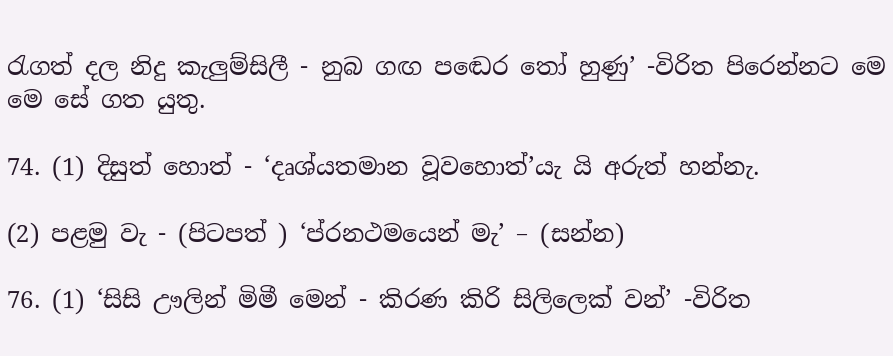රැගත් දල නිදු කැලුම්සිලී - නුබ ගඟ පඬෙර තෝ හුණු’ -විරිත පිරෙන්නට මෙ මෙ සේ ගත යුතු.

74. (1) දිසුත් හොත් - ‘දෘශ්යතමාන වූවහොත්’යැ යි අරුත් හන්නැ.

(2) පළමු වැ - (පිටපත් ) ‘ප්රනථමයෙන් මැ’ – (සන්න)

76. (1) ‘සිසි ඌලින් මිමී මෙන් - කිරණ කිරි සිලිලෙක් වන්’ -විරිත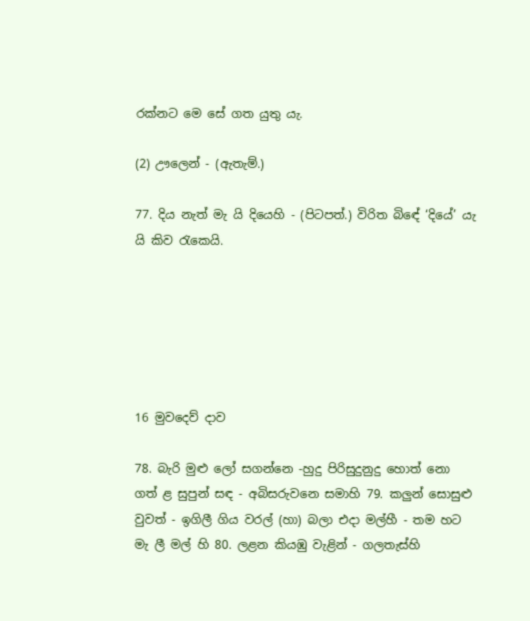රක්නට මෙ සේ ගත යුතු යැ.

(2) ඌලෙන් - (ඇතැම්.)

77. දිය නැත් මැ යි දියෙහි - (පිටපත්.) විරිත බිඳේ ‘දියේ’ යැ යි කිව රැකෙයි.






16 මුවදෙව් දාව

78. බැරි මුළු ලෝ සගන්නෙ -හුදු පිරිසුදුනුදු හොත් නො ගත් ළ සුපුන් සඳ - අබිසරු‍වනෙ සමාහි 79. කලුන් සොසුළු වුවත් - ඉගිලී ගිය වරල් (හා) බලා එදා මල්හී - තම හට මැ ලී මල් හි 80. ලළන කියඹු වැළින් - ගලතැස්හි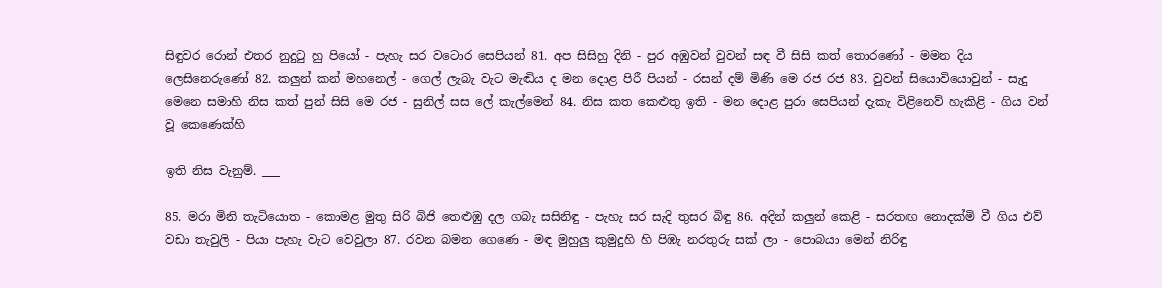සිඳුවර රොන් එතර නුදුටු හු පියෝ - පැහැ සර වටොර සෙපියන් 81. අප සිසිහු දිනි - පුර අඹුවන් වුවන් සඳ වී සිසි කත් තොරණෝ - මමන දිය ලෙසිනෙරුණෝ 82. කලුන් කන් මහනෙල් - ගෙල් ලැබැ වැට මැඬිය ද මන දොළ පිරී පියන් - රසන් දම් මිණි මෙ රජ රජ 83. වුවන් සියොවියොවුන් - සැදු මෙනෙ සමාහි නිස කත් පුන් සිසි මෙ රජ - සුනිල් සස ලේ කැල්මෙන් 84. නිස කත කෙළුතු ඉති - මන දොළ පුරා සෙපියන් දැකැ විළිනෙව් හැකිළි - ගිය වන් වූ කෙණෙක්හි

ඉති නිස වැනුම්. ___

85. මරා මිනි තැටියොත - කොමළ මුතු සිරි බිජි තෙළුඹු දල ගබැ සසිනිඳු - පැහැ සර සැදි තුසර බිඳු 86. අදින් කලුන් කෙළි - සරතඟ නොදක්මි වී ගිය එව් වඩා තැවුලි - පියා පැහැ වැට වෙවුලා 87. රවන බමන ගෙණෙ - මඳ මුහුලු කුමුදුහි හි පිඹැ නරතුරු සක් ලා - පො‍බයා මෙන් නිරිඳු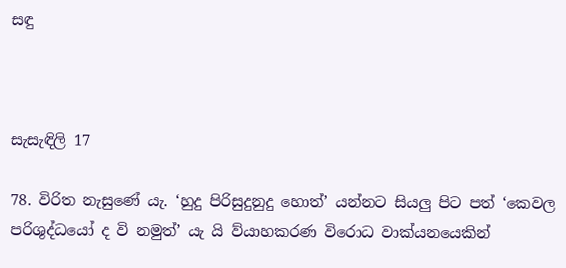සඳු



සැසැඳිලි 17

78. විරිත නැසුණේ යැ. ‘හුදු පිරිසුදුනුදු හොත්’ යන්නට සියලු පිට පත් ‘කෙවල පරිශුද්ධයෝ ද වි නමුත්’ යැ යි ව්යාහකරණ විරොධ වාක්යනයෙකින්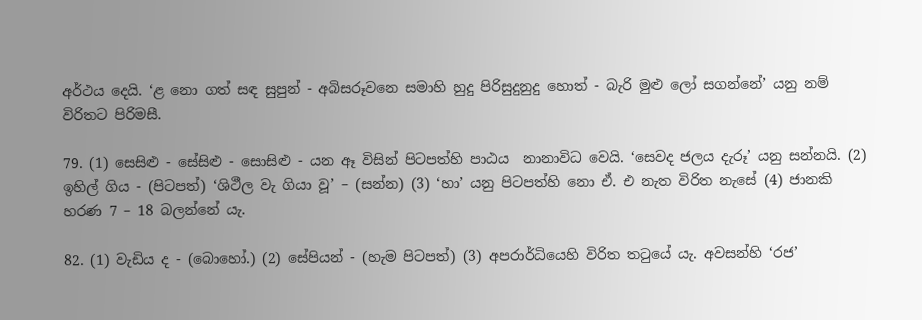අර්ථය දෙයි. ‘ළ නො ගත් සඳ සුපුන් - අබිසරූවනෙ සමාහි හුදු පිරිසුදුනුදු හොත් - බැරි මුළු ලෝ සගන්නේ’ යනු නම් විරිතට පිරිමසී.

79. (1) සෙසිළු - සේසිළු - සොසිළු - යන ඈ විසින් පිටපත්හි පාඨය ‍ නානාවිධ වෙයි. ‘සෙවද ජලය දැරූ’ යනු සන්නයි. (2) ඉහිල් ගිය - (පිටපත්) ‘ශිථීල වැ ගියා වූ’ – (සන්න) (3) ‘හා’ යනු පි‍ටපත්හි නො ඒ. එ නැත විරිත නැසේ (4) ජානකි හරණ 7 – 18 බලන්නේ යැ.

82. (1) වැඩිය ද - (බොහෝ.) (2) සේපියන් - (හැම පිටපත්) (3) අපරාර්ධියෙහි විරිත තටුයේ යැ. අවසන්හි ‘රජ’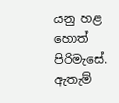යනු හළ හොත් පිරිමැසේ. ඇතැම්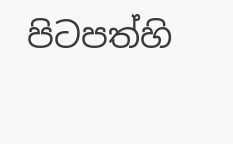පිටපත්හි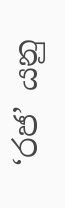‘රජ’ යනු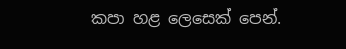කපා හළ ලෙසෙක් පෙන්.